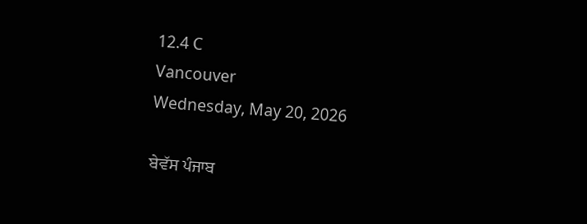12.4 C
Vancouver
Wednesday, May 20, 2026

ਬੇਵੱਸ ਪੰਜਾਬ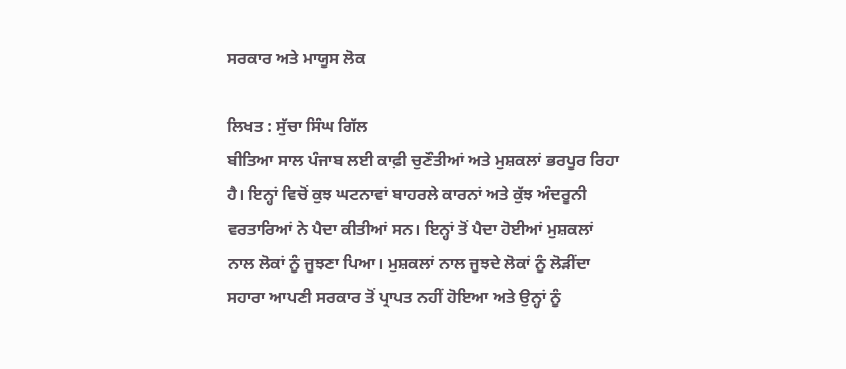ਸਰਕਾਰ ਅਤੇ ਮਾਯੂਸ ਲੋਕ

ਲਿਖਤ : ਸੁੱਚਾ ਸਿੰਘ ਗਿੱਲ
ਬੀਤਿਆ ਸਾਲ ਪੰਜਾਬ ਲਈ ਕਾਫ਼ੀ ਚੁਣੌਤੀਆਂ ਅਤੇ ਮੁਸ਼ਕਲਾਂ ਭਰਪੂਰ ਰਿਹਾ ਹੈ। ਇਨ੍ਹਾਂ ਵਿਚੋਂ ਕੁਝ ਘਟਨਾਵਾਂ ਬਾਹਰਲੇ ਕਾਰਨਾਂ ਅਤੇ ਕੁੱਝ ਅੰਦਰੂਨੀ ਵਰਤਾਰਿਆਂ ਨੇ ਪੈਦਾ ਕੀਤੀਆਂ ਸਨ। ਇਨ੍ਹਾਂ ਤੋਂ ਪੈਦਾ ਹੋਈਆਂ ਮੁਸ਼ਕਲਾਂ ਨਾਲ ਲੋਕਾਂ ਨੂੰ ਜੂਝਣਾ ਪਿਆ। ਮੁਸ਼ਕਲਾਂ ਨਾਲ ਜੂਝਦੇ ਲੋਕਾਂ ਨੂੰ ਲੋੜੀਂਦਾ ਸਹਾਰਾ ਆਪਣੀ ਸਰਕਾਰ ਤੋਂ ਪ੍ਰਾਪਤ ਨਹੀਂ ਹੋਇਆ ਅਤੇ ਉਨ੍ਹਾਂ ਨੂੰ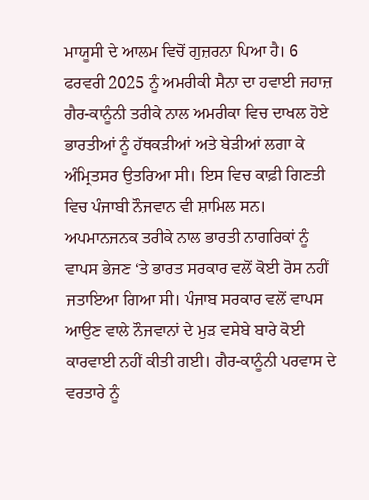ਮਾਯੂਸੀ ਦੇ ਆਲਮ ਵਿਚੋਂ ਗੁਜ਼ਰਨਾ ਪਿਆ ਹੈ। 6 ਫਰਵਰੀ 2025 ਨੂੰ ਅਮਰੀਕੀ ਸੈਨਾ ਦਾ ਹਵਾਈ ਜਹਾਜ਼ ਗੈਰ-ਕਾਨੂੰਨੀ ਤਰੀਕੇ ਨਾਲ ਅਮਰੀਕਾ ਵਿਚ ਦਾਖਲ ਹੋਏ ਭਾਰਤੀਆਂ ਨੂੰ ਹੱਥਕੜੀਆਂ ਅਤੇ ਬੇੜੀਆਂ ਲਗਾ ਕੇ ਅੰਮ੍ਰਿਤਸਰ ਉਤਰਿਆ ਸੀ। ਇਸ ਵਿਚ ਕਾਫ਼ੀ ਗਿਣਤੀ ਵਿਚ ਪੰਜਾਬੀ ਨੌਜਵਾਨ ਵੀ ਸ਼ਾਮਿਲ ਸਨ। ਅਪਮਾਨਜਨਕ ਤਰੀਕੇ ਨਾਲ ਭਾਰਤੀ ਨਾਗਰਿਕਾਂ ਨੂੰ ਵਾਪਸ ਭੇਜਣ ‘ਤੇ ਭਾਰਤ ਸਰਕਾਰ ਵਲੋਂ ਕੋਈ ਰੋਸ ਨਹੀਂ ਜਤਾਇਆ ਗਿਆ ਸੀ। ਪੰਜਾਬ ਸਰਕਾਰ ਵਲੋਂ ਵਾਪਸ ਆਉਣ ਵਾਲੇ ਨੌਜਵਾਨਾਂ ਦੇ ਮੁੜ ਵਸੇਬੇ ਬਾਰੇ ਕੋਈ ਕਾਰਵਾਈ ਨਹੀਂ ਕੀਤੀ ਗਈ। ਗੈਰ-ਕਾਨੂੰਨੀ ਪਰਵਾਸ ਦੇ ਵਰਤਾਰੇ ਨੂੰ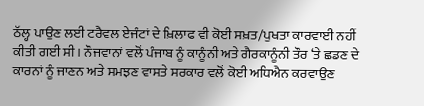ਠੱਲ੍ਹ ਪਾਉਣ ਲਈ ਟਰੈਵਲ ਏਜੰਟਾਂ ਦੇ ਖ਼ਿਲਾਫ ਵੀ ਕੋਈ ਸਖ਼ਤ/ਪੁਖਤਾ ਕਾਰਵਾਈ ਨਹੀਂ ਕੀਤੀ ਗਈ ਸੀ। ਨੌਜਵਾਨਾਂ ਵਲੋਂ ਪੰਜਾਬ ਨੂੰ ਕਾਨੂੰਨੀ ਅਤੇ ਗੈਰਕਾਨੂੰਨੀ ਤੌਰ ‘ਤੇ ਛਡਣ ਦੇ ਕਾਰਨਾਂ ਨੂੰ ਜਾਣਨ ਅਤੇ ਸਮਝਣ ਵਾਸਤੇ ਸਰਕਾਰ ਵਲੋਂ ਕੋਈ ਅਧਿਐਨ ਕਰਵਾਉਣ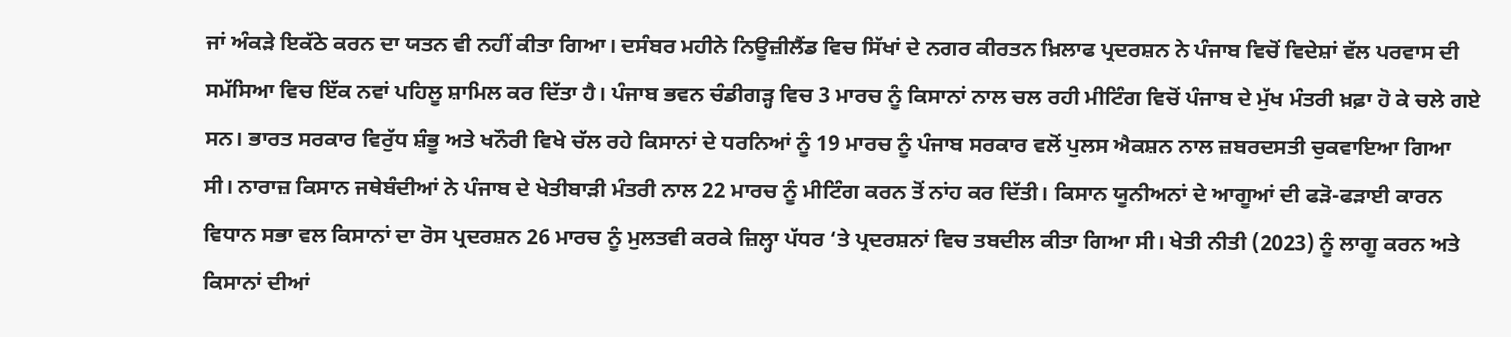ਜਾਂ ਅੰਕੜੇ ਇਕੱਠੇ ਕਰਨ ਦਾ ਯਤਨ ਵੀ ਨਹੀਂ ਕੀਤਾ ਗਿਆ। ਦਸੰਬਰ ਮਹੀਨੇ ਨਿਊਜ਼ੀਲੈਂਡ ਵਿਚ ਸਿੱਖਾਂ ਦੇ ਨਗਰ ਕੀਰਤਨ ਖ਼ਿਲਾਫ ਪ੍ਰਦਰਸ਼ਨ ਨੇ ਪੰਜਾਬ ਵਿਚੋਂ ਵਿਦੇਸ਼ਾਂ ਵੱਲ ਪਰਵਾਸ ਦੀ ਸਮੱਸਿਆ ਵਿਚ ਇੱਕ ਨਵਾਂ ਪਹਿਲੂ ਸ਼ਾਮਿਲ ਕਰ ਦਿੱਤਾ ਹੈ। ਪੰਜਾਬ ਭਵਨ ਚੰਡੀਗੜ੍ਹ ਵਿਚ 3 ਮਾਰਚ ਨੂੰ ਕਿਸਾਨਾਂ ਨਾਲ ਚਲ ਰਹੀ ਮੀਟਿੰਗ ਵਿਚੋਂ ਪੰਜਾਬ ਦੇ ਮੁੱਖ ਮੰਤਰੀ ਖ਼ਫ਼ਾ ਹੋ ਕੇ ਚਲੇ ਗਏ ਸਨ। ਭਾਰਤ ਸਰਕਾਰ ਵਿਰੁੱਧ ਸ਼ੰਭੂ ਅਤੇ ਖਨੌਰੀ ਵਿਖੇ ਚੱਲ ਰਹੇ ਕਿਸਾਨਾਂ ਦੇ ਧਰਨਿਆਂ ਨੂੰ 19 ਮਾਰਚ ਨੂੰ ਪੰਜਾਬ ਸਰਕਾਰ ਵਲੋਂ ਪੁਲਸ ਐਕਸ਼ਨ ਨਾਲ ਜ਼ਬਰਦਸਤੀ ਚੁਕਵਾਇਆ ਗਿਆ ਸੀ। ਨਾਰਾਜ਼ ਕਿਸਾਨ ਜਥੇਬੰਦੀਆਂ ਨੇ ਪੰਜਾਬ ਦੇ ਖੇਤੀਬਾੜੀ ਮੰਤਰੀ ਨਾਲ 22 ਮਾਰਚ ਨੂੰ ਮੀਟਿੰਗ ਕਰਨ ਤੋਂ ਨਾਂਹ ਕਰ ਦਿੱਤੀ। ਕਿਸਾਨ ਯੂਨੀਅਨਾਂ ਦੇ ਆਗੂਆਂ ਦੀ ਫੜੋ-ਫੜਾਈ ਕਾਰਨ ਵਿਧਾਨ ਸਭਾ ਵਲ ਕਿਸਾਨਾਂ ਦਾ ਰੋਸ ਪ੍ਰਦਰਸ਼ਨ 26 ਮਾਰਚ ਨੂੰ ਮੁਲਤਵੀ ਕਰਕੇ ਜ਼ਿਲ੍ਹਾ ਪੱਧਰ ‘ਤੇ ਪ੍ਰਦਰਸ਼ਨਾਂ ਵਿਚ ਤਬਦੀਲ ਕੀਤਾ ਗਿਆ ਸੀ। ਖੇਤੀ ਨੀਤੀ (2023) ਨੂੰ ਲਾਗੂ ਕਰਨ ਅਤੇ ਕਿਸਾਨਾਂ ਦੀਆਂ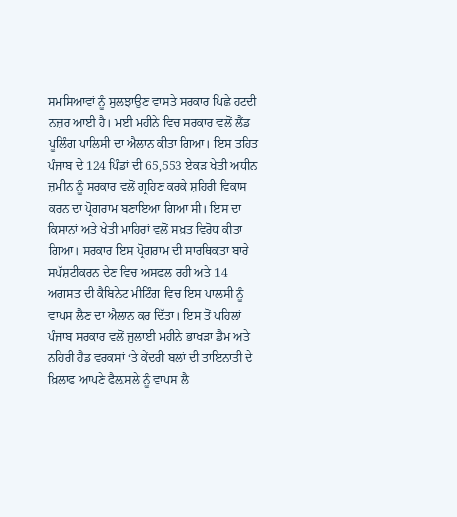ਸਮਸਿਆਵਾਂ ਨੂੰ ਸੁਲਝਾਉਣ ਵਾਸਤੇ ਸਰਕਾਰ ਪਿਛੇ ਹਟਦੀ ਨਜ਼ਰ ਆਈ ਹੈ। ਮਈ ਮਹੀਨੇ ਵਿਚ ਸਰਕਾਰ ਵਲੋਂ ਲੈਂਡ ਪੂਲਿੰਗ ਪਾਲਿਸੀ ਦਾ ਐਲਾਨ ਕੀਤਾ ਗਿਆ। ਇਸ ਤਹਿਤ ਪੰਜਾਬ ਦੇ 124 ਪਿੰਡਾਂ ਦੀ 65,553 ਏਕੜ ਖੇਤੀ ਅਧੀਨ ਜ਼ਮੀਨ ਨੂੰ ਸਰਕਾਰ ਵਲੋਂ ਗ੍ਰਹਿਣ ਕਰਕੇ ਸ਼ਹਿਰੀ ਵਿਕਾਸ ਕਰਨ ਦਾ ਪ੍ਰੋਗਰਾਮ ਬਣਾਇਆ ਗਿਆ ਸੀ। ਇਸ ਦਾ ਕਿਸਾਨਾਂ ਅਤੇ ਖੇਤੀ ਮਾਹਿਰਾਂ ਵਲੋਂ ਸਖ਼ਤ ਵਿਰੋਧ ਕੀਤਾ ਗਿਆ। ਸਰਕਾਰ ਇਸ ਪ੍ਰੋਗਰਾਮ ਦੀ ਸਾਰਥਿਕਤਾ ਬਾਰੇ ਸਪੱਸ਼ਟੀਕਰਨ ਦੇਣ ਵਿਚ ਅਸਫਲ ਰਹੀ ਅਤੇ 14 ਅਗਸਤ ਦੀ ਕੈਬਿਨੇਟ ਮੀਟਿੰਗ ਵਿਚ ਇਸ ਪਾਲਸੀ ਨੂੰ ਵਾਪਸ ਲੈਣ ਦਾ ਐਲਾਨ ਕਰ ਦਿੱਤਾ। ਇਸ ਤੋਂ ਪਹਿਲਾਂ ਪੰਜਾਬ ਸਰਕਾਰ ਵਲੋਂ ਜੁਲਾਈ ਮਹੀਨੇ ਭਾਖੜਾ ਡੈਮ ਅਤੇ ਨਹਿਰੀ ਹੈਡ ਵਰਕਸਾਂ ‘ਤੇ ਕੇਂਦਰੀ ਬਲਾਂ ਦੀ ਤਾਇਨਾਤੀ ਦੇ ਖ਼ਿਲਾਫ ਆਪਣੇ ਫੈਲ਼ਸਲੇ ਨੂੰ ਵਾਪਸ ਲੈ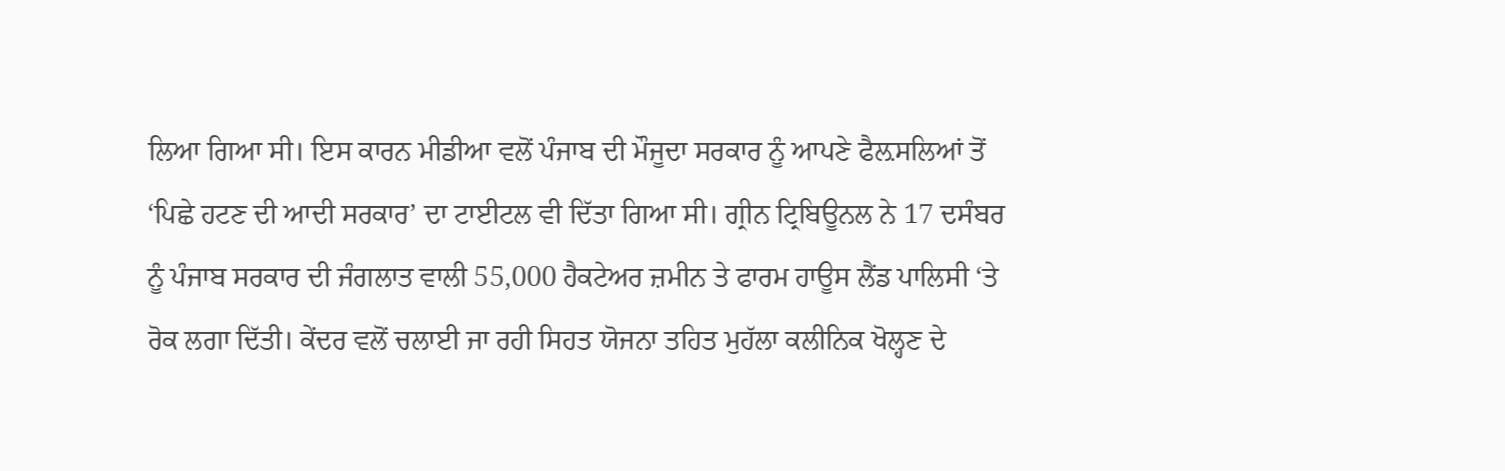ਲਿਆ ਗਿਆ ਸੀ। ਇਸ ਕਾਰਨ ਮੀਡੀਆ ਵਲੋਂ ਪੰਜਾਬ ਦੀ ਮੌਜੂਦਾ ਸਰਕਾਰ ਨੂੰ ਆਪਣੇ ਫੈਲ਼ਸਲਿਆਂ ਤੋਂ ‘ਪਿਛੇ ਹਟਣ ਦੀ ਆਦੀ ਸਰਕਾਰ’ ਦਾ ਟਾਈਟਲ ਵੀ ਦਿੱਤਾ ਗਿਆ ਸੀ। ਗ੍ਰੀਨ ਟ੍ਰਿਬਿਊਨਲ ਨੇ 17 ਦਸੰਬਰ ਨੂੰ ਪੰਜਾਬ ਸਰਕਾਰ ਦੀ ਜੰਗਲਾਤ ਵਾਲੀ 55,000 ਹੈਕਟੇਅਰ ਜ਼ਮੀਨ ਤੇ ਫਾਰਮ ਹਾਊਸ ਲੈਂਡ ਪਾਲਿਸੀ ‘ਤੇ ਰੋਕ ਲਗਾ ਦਿੱਤੀ। ਕੇਂਦਰ ਵਲੋਂ ਚਲਾਈ ਜਾ ਰਹੀ ਸਿਹਤ ਯੋਜਨਾ ਤਹਿਤ ਮੁਹੱਲਾ ਕਲੀਨਿਕ ਖੋਲ੍ਹਣ ਦੇ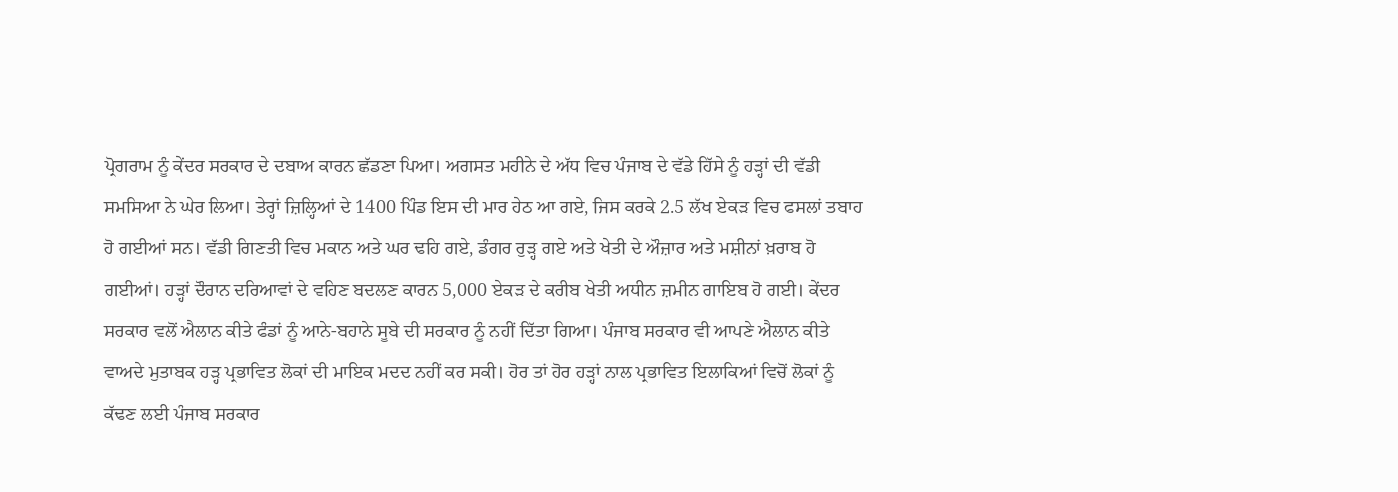ਪ੍ਰੋਗਰਾਮ ਨੂੰ ਕੇਂਦਰ ਸਰਕਾਰ ਦੇ ਦਬਾਅ ਕਾਰਨ ਛੱਡਣਾ ਪਿਆ। ਅਗਸਤ ਮਹੀਨੇ ਦੇ ਅੱਧ ਵਿਚ ਪੰਜਾਬ ਦੇ ਵੱਡੇ ਹਿੱਸੇ ਨੂੰ ਹੜ੍ਹਾਂ ਦੀ ਵੱਡੀ ਸਮਸਿਆ ਨੇ ਘੇਰ ਲਿਆ। ਤੇਰ੍ਹਾਂ ਜ਼ਿਲ੍ਹਿਆਂ ਦੇ 1400 ਪਿੰਡ ਇਸ ਦੀ ਮਾਰ ਹੇਠ ਆ ਗਏ, ਜਿਸ ਕਰਕੇ 2.5 ਲੱਖ ਏਕੜ ਵਿਚ ਫਸਲਾਂ ਤਬਾਹ ਹੋ ਗਈਆਂ ਸਨ। ਵੱਡੀ ਗਿਣਤੀ ਵਿਚ ਮਕਾਨ ਅਤੇ ਘਰ ਢਹਿ ਗਏ, ਡੰਗਰ ਰੁੜ੍ਹ ਗਏ ਅਤੇ ਖੇਤੀ ਦੇ ਔਜ਼ਾਰ ਅਤੇ ਮਸ਼ੀਨਾਂ ਖ਼ਰਾਬ ਹੋ ਗਈਆਂ। ਹੜ੍ਹਾਂ ਦੌਰਾਨ ਦਰਿਆਵਾਂ ਦੇ ਵਹਿਣ ਬਦਲਣ ਕਾਰਨ 5,000 ਏਕੜ ਦੇ ਕਰੀਬ ਖੇਤੀ ਅਧੀਨ ਜ਼ਮੀਨ ਗਾਇਬ ਹੋ ਗਈ। ਕੇਂਦਰ ਸਰਕਾਰ ਵਲੋਂ ਐਲਾਨ ਕੀਤੇ ਫੰਡਾਂ ਨੂੰ ਆਨੇ-ਬਹਾਨੇ ਸੂਬੇ ਦੀ ਸਰਕਾਰ ਨੂੰ ਨਹੀਂ ਦਿੱਤਾ ਗਿਆ। ਪੰਜਾਬ ਸਰਕਾਰ ਵੀ ਆਪਣੇ ਐਲਾਨ ਕੀਤੇ ਵਾਅਦੇ ਮੁਤਾਬਕ ਹੜ੍ਹ ਪ੍ਰਭਾਵਿਤ ਲੋਕਾਂ ਦੀ ਮਾਇਕ ਮਦਦ ਨਹੀਂ ਕਰ ਸਕੀ। ਹੋਰ ਤਾਂ ਹੋਰ ਹੜ੍ਹਾਂ ਨਾਲ ਪ੍ਰਭਾਵਿਤ ਇਲਾਕਿਆਂ ਵਿਚੋਂ ਲੋਕਾਂ ਨੂੰ ਕੱਢਣ ਲਈ ਪੰਜਾਬ ਸਰਕਾਰ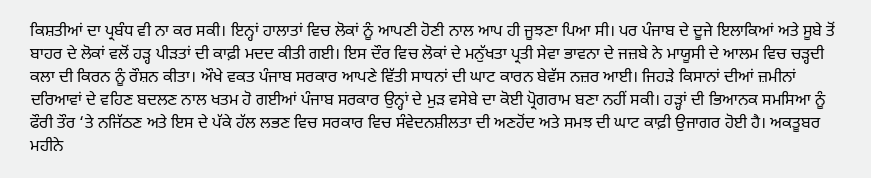ਕਿਸ਼ਤੀਆਂ ਦਾ ਪ੍ਰਬੰਧ ਵੀ ਨਾ ਕਰ ਸਕੀ। ਇਨ੍ਹਾਂ ਹਾਲਾਤਾਂ ਵਿਚ ਲੋਕਾਂ ਨੂੰ ਆਪਣੀ ਹੋਣੀ ਨਾਲ ਆਪ ਹੀ ਜੂਝਣਾ ਪਿਆ ਸੀ। ਪਰ ਪੰਜਾਬ ਦੇ ਦੂਜੇ ਇਲਾਕਿਆਂ ਅਤੇ ਸੂਬੇ ਤੋਂ ਬਾਹਰ ਦੇ ਲੋਕਾਂ ਵਲੋਂ ਹੜ੍ਹ ਪੀੜਤਾਂ ਦੀ ਕਾਫ਼ੀ ਮਦਦ ਕੀਤੀ ਗਈ। ਇਸ ਦੌਰ ਵਿਚ ਲੋਕਾਂ ਦੇ ਮਨੁੱਖਤਾ ਪ੍ਰਤੀ ਸੇਵਾ ਭਾਵਨਾ ਦੇ ਜਜ਼ਬੇ ਨੇ ਮਾਯੂਸੀ ਦੇ ਆਲਮ ਵਿਚ ਚੜ੍ਹਦੀ ਕਲਾ ਦੀ ਕਿਰਨ ਨੂੰ ਰੌਸ਼ਨ ਕੀਤਾ। ਔਖੇ ਵਕਤ ਪੰਜਾਬ ਸਰਕਾਰ ਆਪਣੇ ਵਿੱਤੀ ਸਾਧਨਾਂ ਦੀ ਘਾਟ ਕਾਰਨ ਬੇਵੱਸ ਨਜ਼ਰ ਆਈ। ਜਿਹੜੇ ਕਿਸਾਨਾਂ ਦੀਆਂ ਜ਼ਮੀਨਾਂ ਦਰਿਆਵਾਂ ਦੇ ਵਹਿਣ ਬਦਲਣ ਨਾਲ ਖਤਮ ਹੋ ਗਈਆਂ ਪੰਜਾਬ ਸਰਕਾਰ ਉਨ੍ਹਾਂ ਦੇ ਮੁੜ ਵਸੇਬੇ ਦਾ ਕੋਈ ਪ੍ਰੋਗਰਾਮ ਬਣਾ ਨਹੀਂ ਸਕੀ। ਹੜ੍ਹਾਂ ਦੀ ਭਿਆਨਕ ਸਮਸਿਆ ਨੂੰ ਫੌਰੀ ਤੌਰ ‘ਤੇ ਨਜਿੱਠਣ ਅਤੇ ਇਸ ਦੇ ਪੱਕੇ ਹੱਲ ਲਭਣ ਵਿਚ ਸਰਕਾਰ ਵਿਚ ਸੰਵੇਦਨਸ਼ੀਲਤਾ ਦੀ ਅਣਹੋਂਦ ਅਤੇ ਸਮਝ ਦੀ ਘਾਟ ਕਾਫ਼ੀ ਉਜਾਗਰ ਹੋਈ ਹੈ। ਅਕਤੂਬਰ ਮਹੀਨੇ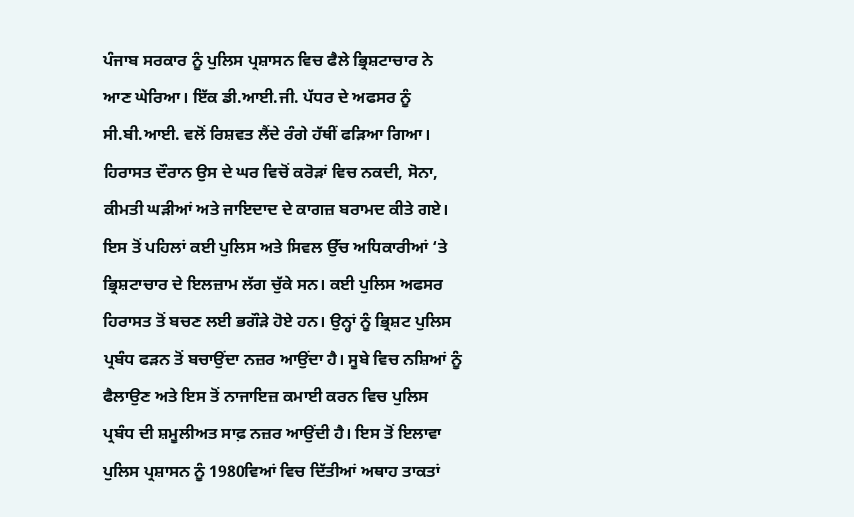ਪੰਜਾਬ ਸਰਕਾਰ ਨੂੰ ਪੁਲਿਸ ਪ੍ਰਸ਼ਾਸਨ ਵਿਚ ਫੈਲੇ ਭ੍ਰਿਸ਼ਟਾਚਾਰ ਨੇ ਆਣ ਘੇਰਿਆ। ਇੱਕ ਡੀ.ਆਈ.ਜੀ. ਪੱਧਰ ਦੇ ਅਫਸਰ ਨੂੰ ਸੀ.ਬੀ.ਆਈ. ਵਲੋਂ ਰਿਸ਼ਵਤ ਲੈਂਦੇ ਰੰਗੇ ਹੱਥੀਂ ਫੜਿਆ ਗਿਆ। ਹਿਰਾਸਤ ਦੌਰਾਨ ਉਸ ਦੇ ਘਰ ਵਿਚੋਂ ਕਰੋੜਾਂ ਵਿਚ ਨਕਦੀ, ਸੋਨਾ, ਕੀਮਤੀ ਘੜੀਆਂ ਅਤੇ ਜਾਇਦਾਦ ਦੇ ਕਾਗਜ਼ ਬਰਾਮਦ ਕੀਤੇ ਗਏ। ਇਸ ਤੋਂ ਪਹਿਲਾਂ ਕਈ ਪੁਲਿਸ ਅਤੇ ਸਿਵਲ ਉੱਚ ਅਧਿਕਾਰੀਆਂ ‘ਤੇ ਭ੍ਰਿਸ਼ਟਾਚਾਰ ਦੇ ਇਲਜ਼ਾਮ ਲੱਗ ਚੁੱਕੇ ਸਨ। ਕਈ ਪੁਲਿਸ ਅਫਸਰ ਹਿਰਾਸਤ ਤੋਂ ਬਚਣ ਲਈ ਭਗੌੜੇ ਹੋਏ ਹਨ। ਉਨ੍ਹਾਂ ਨੂੰ ਭ੍ਰਿਸ਼ਟ ਪੁਲਿਸ ਪ੍ਰਬੰਧ ਫੜਨ ਤੋਂ ਬਚਾਉਂਦਾ ਨਜ਼ਰ ਆਉਂਦਾ ਹੈ। ਸੂਬੇ ਵਿਚ ਨਸ਼ਿਆਂ ਨੂੰ ਫੈਲਾਉਣ ਅਤੇ ਇਸ ਤੋਂ ਨਾਜਾਇਜ਼ ਕਮਾਈ ਕਰਨ ਵਿਚ ਪੁਲਿਸ ਪ੍ਰਬੰਧ ਦੀ ਸ਼ਮੂਲੀਅਤ ਸਾਫ਼ ਨਜ਼ਰ ਆਉਂਦੀ ਹੈ। ਇਸ ਤੋਂ ਇਲਾਵਾ ਪੁਲਿਸ ਪ੍ਰਸ਼ਾਸਨ ਨੂੰ 1980ਵਿਆਂ ਵਿਚ ਦਿੱਤੀਆਂ ਅਥਾਹ ਤਾਕਤਾਂ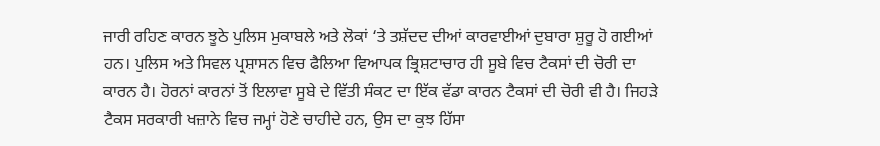ਜਾਰੀ ਰਹਿਣ ਕਾਰਨ ਝੂਠੇ ਪੁਲਿਸ ਮੁਕਾਬਲੇ ਅਤੇ ਲੋਕਾਂ ‘ਤੇ ਤਸ਼ੱਦਦ ਦੀਆਂ ਕਾਰਵਾਈਆਂ ਦੁਬਾਰਾ ਸ਼ੁਰੂ ਹੋ ਗਈਆਂ ਹਨ। ਪੁਲਿਸ ਅਤੇ ਸਿਵਲ ਪ੍ਰਸ਼ਾਸਨ ਵਿਚ ਫੈਲਿਆ ਵਿਆਪਕ ਭ੍ਰਿਸ਼ਟਾਚਾਰ ਹੀ ਸੂਬੇ ਵਿਚ ਟੈਕਸਾਂ ਦੀ ਚੋਰੀ ਦਾ ਕਾਰਨ ਹੈ। ਹੋਰਨਾਂ ਕਾਰਨਾਂ ਤੋਂ ਇਲਾਵਾ ਸੂਬੇ ਦੇ ਵਿੱਤੀ ਸੰਕਟ ਦਾ ਇੱਕ ਵੱਡਾ ਕਾਰਨ ਟੈਕਸਾਂ ਦੀ ਚੋਰੀ ਵੀ ਹੈ। ਜਿਹੜੇ ਟੈਕਸ ਸਰਕਾਰੀ ਖਜ਼ਾਨੇ ਵਿਚ ਜਮ੍ਹਾਂ ਹੋਣੇ ਚਾਹੀਦੇ ਹਨ, ਉਸ ਦਾ ਕੁਝ ਹਿੱਸਾ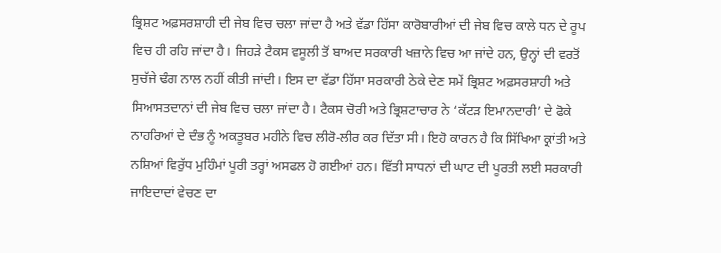ਭ੍ਰਿਸ਼ਟ ਅਫ਼ਸਰਸ਼ਾਹੀ ਦੀ ਜੇਬ ਵਿਚ ਚਲਾ ਜਾਂਦਾ ਹੈ ਅਤੇ ਵੱਡਾ ਹਿੱਸਾ ਕਾਰੋਬਾਰੀਆਂ ਦੀ ਜੇਬ ਵਿਚ ਕਾਲੇ ਧਨ ਦੇ ਰੂਪ ਵਿਚ ਹੀ ਰਹਿ ਜਾਂਦਾ ਹੈ। ਜਿਹੜੇ ਟੈਕਸ ਵਸੂਲੀ ਤੋਂ ਬਾਅਦ ਸਰਕਾਰੀ ਖਜ਼ਾਨੇ ਵਿਚ ਆ ਜਾਂਦੇ ਹਨ, ਉਨ੍ਹਾਂ ਦੀ ਵਰਤੋਂ ਸੁਚੱਜੇ ਢੰਗ ਨਾਲ ਨਹੀਂ ਕੀਤੀ ਜਾਂਦੀ। ਇਸ ਦਾ ਵੱਡਾ ਹਿੱਸਾ ਸਰਕਾਰੀ ਠੇਕੇ ਦੇਣ ਸਮੇਂ ਭ੍ਰਿਸ਼ਟ ਅਫ਼ਸਰਸ਼ਾਹੀ ਅਤੇ ਸਿਆਸਤਦਾਨਾਂ ਦੀ ਜੇਬ ਵਿਚ ਚਲਾ ਜਾਂਦਾ ਹੈ। ਟੈਕਸ ਚੋਰੀ ਅਤੇ ਭ੍ਰਿਸ਼ਟਾਚਾਰ ਨੇ ‘ਕੱਟੜ ਇਮਾਨਦਾਰੀ’ ਦੇ ਫੋਕੇ ਨਾਹਰਿਆਂ ਦੇ ਦੰਭ ਨੂੰ ਅਕਤੂਬਰ ਮਹੀਨੇ ਵਿਚ ਲੀਰੋ-ਲੀਰ ਕਰ ਦਿੱਤਾ ਸੀ। ਇਹੋ ਕਾਰਨ ਹੈ ਕਿ ਸਿੱਖਿਆ ਕ੍ਰਾਂਤੀ ਅਤੇ ਨਸ਼ਿਆਂ ਵਿਰੁੱਧ ਮੁਹਿੰਮਾਂ ਪੂਰੀ ਤਰ੍ਹਾਂ ਅਸਫਲ ਹੋ ਗਈਆਂ ਹਨ। ਵਿੱਤੀ ਸਾਧਨਾਂ ਦੀ ਘਾਟ ਦੀ ਪੂਰਤੀ ਲਈ ਸਰਕਾਰੀ ਜਾਇਦਾਦਾਂ ਵੇਚਣ ਦਾ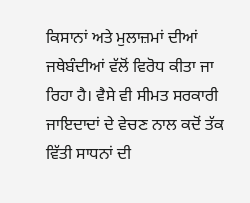ਕਿਸਾਨਾਂ ਅਤੇ ਮੁਲਾਜ਼ਮਾਂ ਦੀਆਂ ਜਥੇਬੰਦੀਆਂ ਵੱਲੋਂ ਵਿਰੋਧ ਕੀਤਾ ਜਾ ਰਿਹਾ ਹੈ। ਵੈਸੇ ਵੀ ਸੀਮਤ ਸਰਕਾਰੀ ਜਾਇਦਾਦਾਂ ਦੇ ਵੇਚਣ ਨਾਲ ਕਦੋਂ ਤੱਕ ਵਿੱਤੀ ਸਾਧਨਾਂ ਦੀ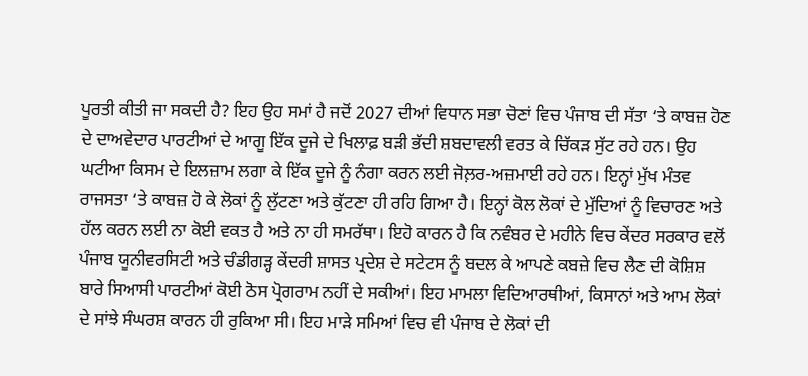ਪੂਰਤੀ ਕੀਤੀ ਜਾ ਸਕਦੀ ਹੈ? ਇਹ ਉਹ ਸਮਾਂ ਹੈ ਜਦੋਂ 2027 ਦੀਆਂ ਵਿਧਾਨ ਸਭਾ ਚੋਣਾਂ ਵਿਚ ਪੰਜਾਬ ਦੀ ਸੱਤਾ ‘ਤੇ ਕਾਬਜ਼ ਹੋਣ ਦੇ ਦਾਅਵੇਦਾਰ ਪਾਰਟੀਆਂ ਦੇ ਆਗੂ ਇੱਕ ਦੂਜੇ ਦੇ ਖਿਲਾਫ਼ ਬੜੀ ਭੱਦੀ ਸ਼ਬਦਾਵਲੀ ਵਰਤ ਕੇ ਚਿੱਕੜ ਸੁੱਟ ਰਹੇ ਹਨ। ਉਹ ਘਟੀਆ ਕਿਸਮ ਦੇ ਇਲਜ਼ਾਮ ਲਗਾ ਕੇ ਇੱਕ ਦੂਜੇ ਨੂੰ ਨੰਗਾ ਕਰਨ ਲਈ ਜੋਲ਼ਰ-ਅਜ਼ਮਾਈ ਰਹੇ ਹਨ। ਇਨ੍ਹਾਂ ਮੁੱਖ ਮੰਤਵ ਰਾਜਸਤਾ ‘ਤੇ ਕਾਬਜ਼ ਹੋ ਕੇ ਲੋਕਾਂ ਨੂੰ ਲੁੱਟਣਾ ਅਤੇ ਕੁੱਟਣਾ ਹੀ ਰਹਿ ਗਿਆ ਹੈ। ਇਨ੍ਹਾਂ ਕੋਲ ਲੋਕਾਂ ਦੇ ਮੁੱਦਿਆਂ ਨੂੰ ਵਿਚਾਰਣ ਅਤੇ ਹੱਲ ਕਰਨ ਲਈ ਨਾ ਕੋਈ ਵਕਤ ਹੈ ਅਤੇ ਨਾ ਹੀ ਸਮਰੱਥਾ। ਇਹੋ ਕਾਰਨ ਹੈ ਕਿ ਨਵੰਬਰ ਦੇ ਮਹੀਨੇ ਵਿਚ ਕੇਂਦਰ ਸਰਕਾਰ ਵਲੋਂ ਪੰਜਾਬ ਯੂਨੀਵਰਸਿਟੀ ਅਤੇ ਚੰਡੀਗੜ੍ਹ ਕੇਂਦਰੀ ਸ਼ਾਸਤ ਪ੍ਰਦੇਸ਼ ਦੇ ਸਟੇਟਸ ਨੂੰ ਬਦਲ ਕੇ ਆਪਣੇ ਕਬਜ਼ੇ ਵਿਚ ਲੈਣ ਦੀ ਕੋਸ਼ਿਸ਼ ਬਾਰੇ ਸਿਆਸੀ ਪਾਰਟੀਆਂ ਕੋਈ ਠੋਸ ਪ੍ਰੋਗਰਾਮ ਨਹੀਂ ਦੇ ਸਕੀਆਂ। ਇਹ ਮਾਮਲਾ ਵਿਦਿਆਰਥੀਆਂ, ਕਿਸਾਨਾਂ ਅਤੇ ਆਮ ਲੋਕਾਂ ਦੇ ਸਾਂਝੇ ਸੰਘਰਸ਼ ਕਾਰਨ ਹੀ ਰੁਕਿਆ ਸੀ। ਇਹ ਮਾੜੇ ਸਮਿਆਂ ਵਿਚ ਵੀ ਪੰਜਾਬ ਦੇ ਲੋਕਾਂ ਦੀ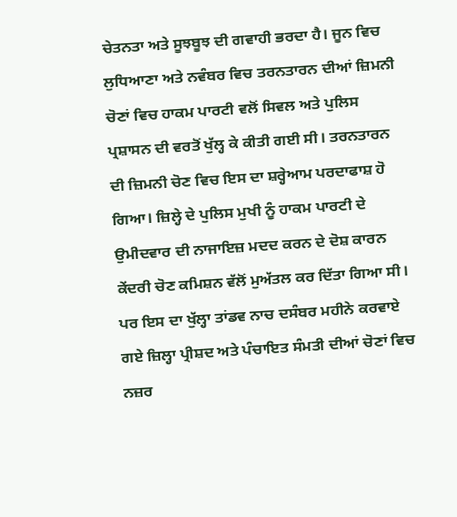ਚੇਤਨਤਾ ਅਤੇ ਸੂਝਬੂਝ ਦੀ ਗਵਾਹੀ ਭਰਦਾ ਹੈ। ਜੂਨ ਵਿਚ ਲੁਧਿਆਣਾ ਅਤੇ ਨਵੰਬਰ ਵਿਚ ਤਰਨਤਾਰਨ ਦੀਆਂ ਜ਼ਿਮਨੀ ਚੋਣਾਂ ਵਿਚ ਹਾਕਮ ਪਾਰਟੀ ਵਲੋਂ ਸਿਵਲ ਅਤੇ ਪੁਲਿਸ ਪ੍ਰਸ਼ਾਸਨ ਦੀ ਵਰਤੋਂ ਖੁੱਲ੍ਹ ਕੇ ਕੀਤੀ ਗਈ ਸੀ। ਤਰਨਤਾਰਨ ਦੀ ਜ਼ਿਮਨੀ ਚੋਣ ਵਿਚ ਇਸ ਦਾ ਸ਼ਰ੍ਹੇਆਮ ਪਰਦਾਫਾਸ਼ ਹੋ ਗਿਆ। ਜ਼ਿਲ੍ਹੇ ਦੇ ਪੁਲਿਸ ਮੁਖੀ ਨੂੰ ਹਾਕਮ ਪਾਰਟੀ ਦੇ ਉਮੀਦਵਾਰ ਦੀ ਨਾਜਾਇਜ਼ ਮਦਦ ਕਰਨ ਦੇ ਦੋਸ਼ ਕਾਰਨ ਕੇਂਦਰੀ ਚੋਣ ਕਮਿਸ਼ਨ ਵੱਲੋਂ ਮੁਅੱਤਲ ਕਰ ਦਿੱਤਾ ਗਿਆ ਸੀ। ਪਰ ਇਸ ਦਾ ਖੁੱਲ੍ਹਾ ਤਾਂਡਵ ਨਾਚ ਦਸੰਬਰ ਮਹੀਨੇ ਕਰਵਾਏ ਗਏ ਜ਼ਿਲ੍ਹਾ ਪ੍ਰੀਸ਼ਦ ਅਤੇ ਪੰਚਾਇਤ ਸੰਮਤੀ ਦੀਆਂ ਚੋਣਾਂ ਵਿਚ ਨਜ਼ਰ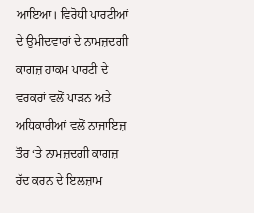ਆਇਆ। ਵਿਰੋਧੀ ਪਾਰਟੀਆਂ ਦੇ ਉਮੀਦਵਾਰਾਂ ਦੇ ਨਾਮਜ਼ਦਗੀ ਕਾਗਜ਼ ਹਾਕਮ ਪਾਰਟੀ ਦੇ ਵਰਕਰਾਂ ਵਲੋਂ ਪਾੜਨ ਅਤੇ ਅਧਿਕਾਰੀਆਂ ਵਲੋਂ ਨਾਜਾਇਜ਼ ਤੌਰ ‘ਤੇ ਨਾਮਜ਼ਦਗੀ ਕਾਗਜ਼ ਰੱਦ ਕਰਨ ਦੇ ਇਲਜ਼ਾਮ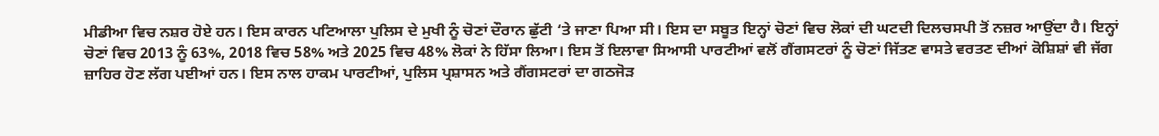ਮੀਡੀਆ ਵਿਚ ਨਸ਼ਰ ਹੋਏ ਹਨ। ਇਸ ਕਾਰਨ ਪਟਿਆਲਾ ਪੁਲਿਸ ਦੇ ਮੁਖੀ ਨੂੰ ਚੋਣਾਂ ਦੌਰਾਨ ਛੁੱਟੀ ‘ਤੇ ਜਾਣਾ ਪਿਆ ਸੀ। ਇਸ ਦਾ ਸਬੂਤ ਇਨ੍ਹਾਂ ਚੋਣਾਂ ਵਿਚ ਲੋਕਾਂ ਦੀ ਘਟਦੀ ਦਿਲਚਸਪੀ ਤੋਂ ਨਜ਼ਰ ਆਉਂਦਾ ਹੈ। ਇਨ੍ਹਾਂ ਚੋਣਾਂ ਵਿਚ 2013 ਨੂੰ 63%, 2018 ਵਿਚ 58% ਅਤੇ 2025 ਵਿਚ 48% ਲੋਕਾਂ ਨੇ ਹਿੱਸਾ ਲਿਆ। ਇਸ ਤੋਂ ਇਲਾਵਾ ਸਿਆਸੀ ਪਾਰਟੀਆਂ ਵਲੋਂ ਗੈਂਗਸਟਰਾਂ ਨੂੰ ਚੋਣਾਂ ਜਿੱਤਣ ਵਾਸਤੇ ਵਰਤਣ ਦੀਆਂ ਕੋਸ਼ਿਸ਼ਾਂ ਵੀ ਜੱਗ ਜ਼ਾਹਿਰ ਹੋਣ ਲੱਗ ਪਈਆਂ ਹਨ। ਇਸ ਨਾਲ ਹਾਕਮ ਪਾਰਟੀਆਂ, ਪੁਲਿਸ ਪ੍ਰਸ਼ਾਸਨ ਅਤੇ ਗੈਂਗਸਟਰਾਂ ਦਾ ਗਠਜੋੜ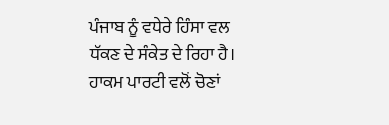ਪੰਜਾਬ ਨੂੰ ਵਧੇਰੇ ਹਿੰਸਾ ਵਲ ਧੱਕਣ ਦੇ ਸੰਕੇਤ ਦੇ ਰਿਹਾ ਹੈ। ਹਾਕਮ ਪਾਰਟੀ ਵਲੋਂ ਚੋਣਾਂ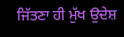ਜਿੱਤਣਾ ਹੀ ਮੁੱਖ ਉਦੇਸ਼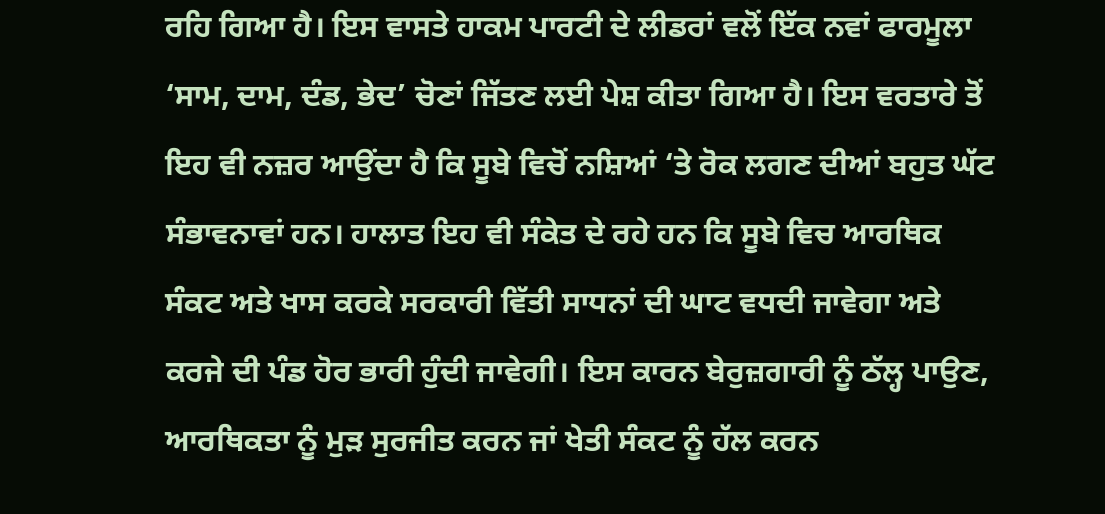ਰਹਿ ਗਿਆ ਹੈ। ਇਸ ਵਾਸਤੇ ਹਾਕਮ ਪਾਰਟੀ ਦੇ ਲੀਡਰਾਂ ਵਲੋਂ ਇੱਕ ਨਵਾਂ ਫਾਰਮੂਲਾ ‘ਸਾਮ, ਦਾਮ, ਦੰਡ, ਭੇਦ’ ਚੋਣਾਂ ਜਿੱਤਣ ਲਈ ਪੇਸ਼ ਕੀਤਾ ਗਿਆ ਹੈ। ਇਸ ਵਰਤਾਰੇ ਤੋਂ ਇਹ ਵੀ ਨਜ਼ਰ ਆਉਂਦਾ ਹੈ ਕਿ ਸੂਬੇ ਵਿਚੋਂ ਨਸ਼ਿਆਂ ‘ਤੇ ਰੋਕ ਲਗਣ ਦੀਆਂ ਬਹੁਤ ਘੱਟ ਸੰਭਾਵਨਾਵਾਂ ਹਨ। ਹਾਲਾਤ ਇਹ ਵੀ ਸੰਕੇਤ ਦੇ ਰਹੇ ਹਨ ਕਿ ਸੂਬੇ ਵਿਚ ਆਰਥਿਕ ਸੰਕਟ ਅਤੇ ਖਾਸ ਕਰਕੇ ਸਰਕਾਰੀ ਵਿੱਤੀ ਸਾਧਨਾਂ ਦੀ ਘਾਟ ਵਧਦੀ ਜਾਵੇਗਾ ਅਤੇ ਕਰਜੇ ਦੀ ਪੰਡ ਹੋਰ ਭਾਰੀ ਹੁੰਦੀ ਜਾਵੇਗੀ। ਇਸ ਕਾਰਨ ਬੇਰੁਜ਼ਗਾਰੀ ਨੂੰ ਠੱਲ੍ਹ ਪਾਉਣ, ਆਰਥਿਕਤਾ ਨੂੰ ਮੁੜ ਸੁਰਜੀਤ ਕਰਨ ਜਾਂ ਖੇਤੀ ਸੰਕਟ ਨੂੰ ਹੱਲ ਕਰਨ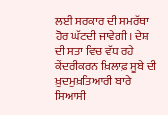ਲਈ ਸਰਕਾਰ ਦੀ ਸਮਰੱਥਾ ਹੋਰ ਘੱਟਦੀ ਜਾਵੇਗੀ। ਦੇਸ਼ ਦੀ ਸਤਾ ਵਿਚ ਵੱਧ ਰਹੇ ਕੇਂਦਰੀਕਰਨ ਖ਼ਿਲਾਫ਼ ਸੂਬੇ ਦੀ ਖ਼ੁਦਮੁਖ਼ਤਿਆਰੀ ਬਾਰੇ ਸਿਆਸੀ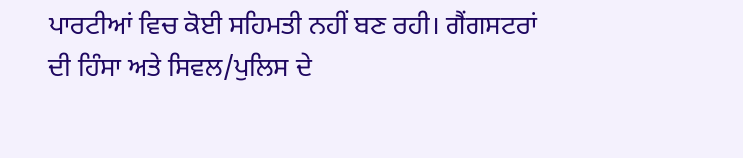ਪਾਰਟੀਆਂ ਵਿਚ ਕੋਈ ਸਹਿਮਤੀ ਨਹੀਂ ਬਣ ਰਹੀ। ਗੈਂਗਸਟਰਾਂ ਦੀ ਹਿੰਸਾ ਅਤੇ ਸਿਵਲ/ਪੁਲਿਸ ਦੇ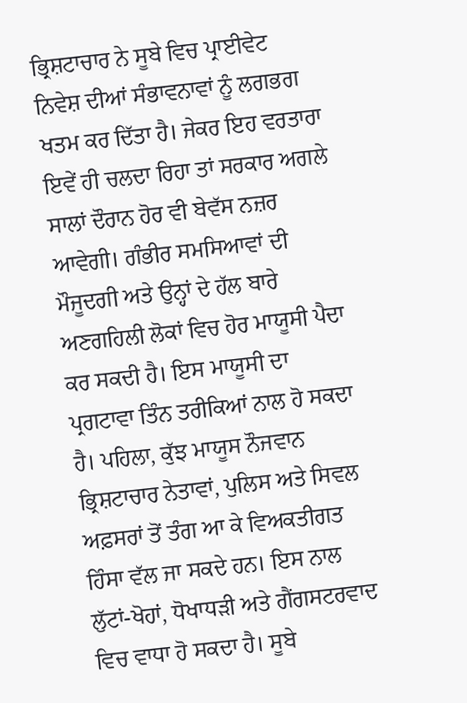ਭ੍ਰਿਸ਼ਟਾਚਾਰ ਨੇ ਸੂਬੇ ਵਿਚ ਪ੍ਰਾਈਵੇਟ ਨਿਵੇਸ਼ ਦੀਆਂ ਸੰਭਾਵਨਾਵਾਂ ਨੂੰ ਲਗਭਗ ਖਤਮ ਕਰ ਦਿੱਤਾ ਹੈ। ਜੇਕਰ ਇਹ ਵਰਤਾਰਾ ਇਵੇਂ ਹੀ ਚਲਦਾ ਰਿਹਾ ਤਾਂ ਸਰਕਾਰ ਅਗਲੇ ਸਾਲਾਂ ਦੌਰਾਨ ਹੋਰ ਵੀ ਬੇਵੱਸ ਨਜ਼ਰ ਆਵੇਗੀ। ਗੰਭੀਰ ਸਮਸਿਆਵਾਂ ਦੀ ਮੌਜੂਦਗੀ ਅਤੇ ਉਨ੍ਹਾਂ ਦੇ ਹੱਲ ਬਾਰੇ ਅਣਗਹਿਲੀ ਲੋਕਾਂ ਵਿਚ ਹੋਰ ਮਾਯੂਸੀ ਪੈਦਾ ਕਰ ਸਕਦੀ ਹੈ। ਇਸ ਮਾਯੂਸੀ ਦਾ ਪ੍ਰਗਟਾਵਾ ਤਿੰਨ ਤਰੀਕਿਆਂ ਨਾਲ ਹੋ ਸਕਦਾ ਹੈ। ਪਹਿਲਾ, ਕੁੱਝ ਮਾਯੂਸ ਨੌਜਵਾਨ ਭ੍ਰਿਸ਼ਟਾਚਾਰ ਨੇਤਾਵਾਂ, ਪੁਲਿਸ ਅਤੇ ਸਿਵਲ ਅਫ਼ਸਰਾਂ ਤੋਂ ਤੰਗ ਆ ਕੇ ਵਿਅਕਤੀਗਤ ਹਿੰਸਾ ਵੱਲ ਜਾ ਸਕਦੇ ਹਨ। ਇਸ ਨਾਲ ਲੁੱਟਾਂ-ਖੋਹਾਂ, ਧੋਖਾਧੜੀ ਅਤੇ ਗੈਂਗਸਟਰਵਾਦ ਵਿਚ ਵਾਧਾ ਹੋ ਸਕਦਾ ਹੈ। ਸੂਬੇ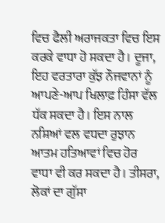ਵਿਚ ਫੈਲੀ ਅਰਾਜਕਤਾ ਵਿਚ ਇਸ ਕਰਕੇ ਵਾਧਾ ਹੋ ਸਕਦਾ ਹੈ। ਦੂਜਾ, ਇਹ ਵਰਤਾਰਾ ਕੁੱਝ ਨੌਜਵਾਨਾਂ ਨੂੰ ਆਪਣੇ-ਆਪ ਖਿਲਾਫ਼ ਹਿੰਸਾ ਵੱਲ ਧੱਕ ਸਕਦਾ ਹੈ। ਇਸ ਨਾਲ ਨਸ਼ਿਆਂ ਵਲ ਵਧਦਾ ਰੁਝਾਨ ਆਤਮ ਹਤਿਆਵਾਂ ਵਿਚ ਹੋਰ ਵਾਧਾ ਵੀ ਕਰ ਸਕਦਾ ਹੈ। ਤੀਸਰਾ, ਲੋਕਾਂ ਦਾ ਗੁੱਸਾ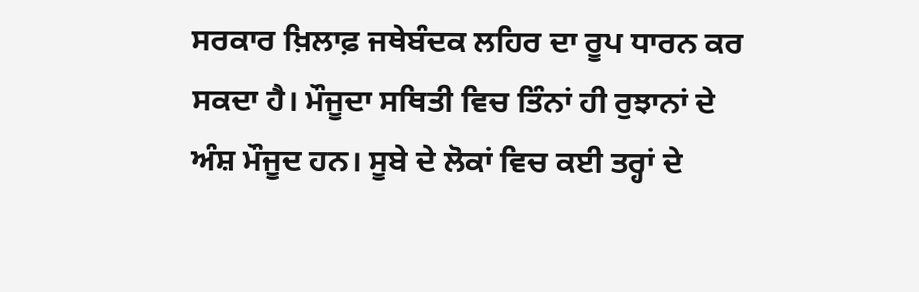ਸਰਕਾਰ ਖ਼ਿਲਾਫ਼ ਜਥੇਬੰਦਕ ਲਹਿਰ ਦਾ ਰੂਪ ਧਾਰਨ ਕਰ ਸਕਦਾ ਹੈ। ਮੌਜੂਦਾ ਸਥਿਤੀ ਵਿਚ ਤਿੰਨਾਂ ਹੀ ਰੁਝਾਨਾਂ ਦੇ ਅੰਸ਼ ਮੌਜੂਦ ਹਨ। ਸੂਬੇ ਦੇ ਲੋਕਾਂ ਵਿਚ ਕਈ ਤਰ੍ਹਾਂ ਦੇ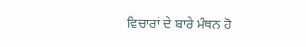ਵਿਚਾਰਾਂ ਦੇ ਬਾਰੇ ਮੰਥਨ ਹੋ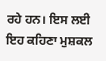ਰਹੇ ਹਨ। ਇਸ ਲਈ ਇਹ ਕਹਿਣਾ ਮੁਸ਼ਕਲ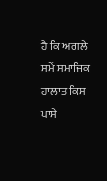ਹੈ ਕਿ ਅਗਲੇ ਸਮੇਂ ਸਮਾਜਿਕ ਹਾਲਾਤ ਕਿਸ ਪਾਸੇ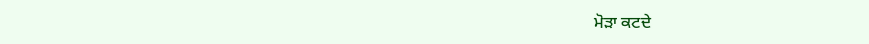ਮੋੜਾ ਕਟਦੇ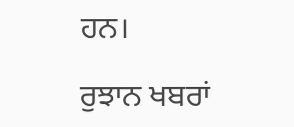ਹਨ।

ਰੁਝਾਨ ਖਬਰਾਂ